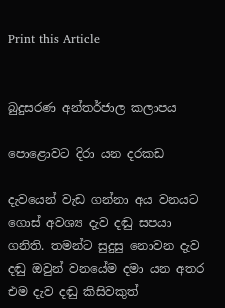Print this Article


බුදුසරණ අන්තර්ජාල කලාපය

පොළොවට දිරා යන දරකඩ

දැවයෙන් වැඩ ගන්නා අය වනයට ගොස් අවශ්‍ය දැව දඬු සපයා ගනිති. තමන්ට සුදුසු නොවන දැව දඬු ඔවුන් වනයේම දමා යන අතර එම දැව දඬු කිසිවකුත්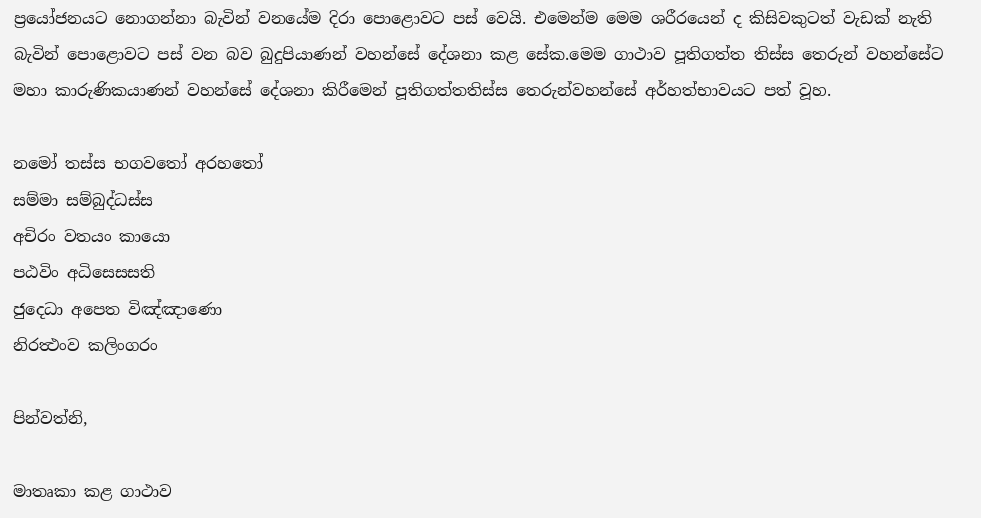ප්‍රයෝජනයට නොගන්නා බැවින් වනයේම දිරා පොළොවට පස් වෙයි. එමෙන්ම මෙම ශරීරයෙන් ද කිසිවකුටත් වැඩක් නැති බැවින් පොළොවට පස් වන බව බුදුපියාණන් වහන්සේ දේශනා කළ සේක.මෙම ගාථාව පූතිගත්ත තිස්ස තෙරුන් වහන්සේට මහා කාරුණිකයාණන් වහන්සේ දේශනා කිරීමෙන් පූතිගත්තතිස්ස තෙරුන්වහන්සේ අර්හත්භාවයට පත් වූහ.

නමෝ තස්ස භගවතෝ අරහතෝ
සම්මා සම්බුද්ධස්ස
අචිරං වතයං කායො
පඨවිං අධිසෙසසති
ජුදෙධා අපෙත විඤ්ඤාණො
නිරත්‍ථංව කලිංගරං

පින්වත්නි,

මාතෘකා කළ ගාථාව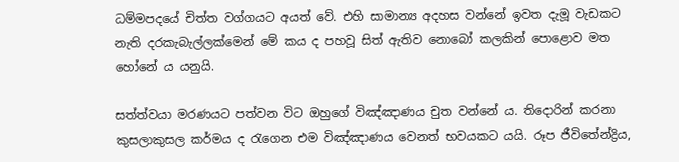ධම්මපදයේ චිත්ත වග්ගයට අයත් වේ. එහි සාමාන්‍ය අදහස වන්නේ ඉවත දැමූ වැඩකට නැති දරකැබැල්ලක්මෙන් මේ කය ද පහවූ සිත් ඇතිව නොබෝ කලකින් පොළොව මත හෝනේ ය යනුයි.

සත්ත්වයා මරණයට පත්වන විට ඔහුගේ විඤ්ඤාණය චුත වන්නේ ය. තිදොරින් කරනා කුසලාකුසල කර්මය ද රැගෙන එම විඤ්ඤාණය වෙනත් භවයකට යයි. රූප ජීවිතේන්ද්‍රිය,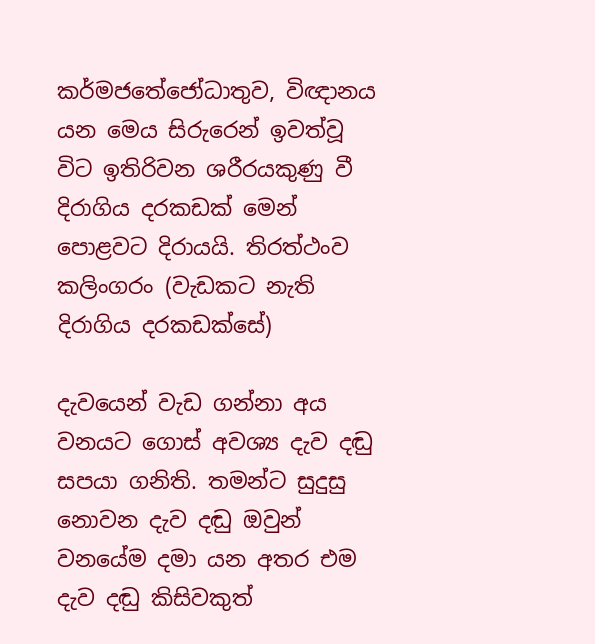කර්මජතේජෝධාතුව, විඥානය යන මෙය සිරුරෙන් ඉවත්වූ විට ඉතිරිවන ශරීරයකුණු වී දිරාගිය දරකඩක් මෙන් පොළවට දිරායයි. තිරත්ථංව කලිංගරං (වැඩකට නැති දිරාගිය දරකඩක්සේ)

දැවයෙන් වැඩ ගන්නා අය වනයට ගොස් අවශ්‍ය දැව දඬු සපයා ගනිති. තමන්ට සුදුසු නොවන දැව දඬු ඔවුන් වනයේම දමා යන අතර එම දැව දඬු කිසිවකුත්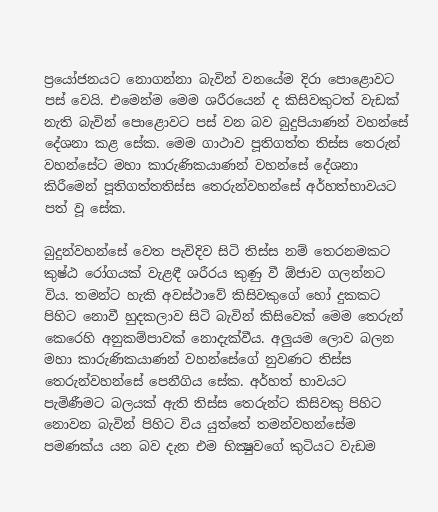ප්‍රයෝජනයට නොගන්නා බැවින් වනයේම දිරා පොළොවට පස් වෙයි. එමෙන්ම මෙම ශරීරයෙන් ද කිසිවකුටත් වැඩක් නැති බැවින් පොළොවට පස් වන බව බුදුපියාණන් වහන්සේ දේශනා කළ සේක. මෙම ගාථාව පූතිගත්ත තිස්ස තෙරුන් වහන්සේට මහා කාරුණිකයාණන් වහන්සේ දේශනා කිරීමෙන් පූතිගත්තතිස්ස තෙරුන්වහන්සේ අර්හත්භාවයට පත් වූ සේක.

බුදුන්වහන්සේ වෙත පැවිදිව සිටි තිස්ස නම් තෙරනමකට කුෂ්ඨ රෝගයක් වැළඳී ශරීරය කුණු වී ඕජාව ගලන්නට විය. තමන්ට හැකි අවස්ථාවේ කිසිවකුගේ හෝ දුකකට පිහිට නොවී හුදකලාව සිටි බැවින් කිසිවෙක් මෙම තෙරුන් කෙරෙහි අනුකම්පාවක් නොදැක්වීය. අලුයම ලොව බලන මහා කාරුණිකයාණන් වහන්සේගේ නුවණට තිස්ස තෙරුන්වහන්සේ පෙනීගිය සේක. අර්හත් භාවයට පැමිණීමට බලයක් ඇති තිස්ස තෙරුන්ට කිසිවකු පිහිට නොවන බැවින් පිහිට විය යුත්තේ තමන්වහන්සේම පමණක්ය යන බව දැන එම භික්‍ෂුවගේ කුටියට වැඩම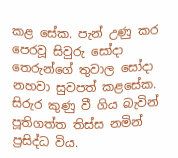කළ සේක. පැන් උණු කර පෙරවූ සිවුරු සෝදා තෙරුන්ගේ තුවාල සෝදා නහවා සුවපත් කළසේක. සිරුර කුණු වී ගිය බැවින් පූතිගත්ත තිස්ස නමින් ප්‍රසිද්ධ විය.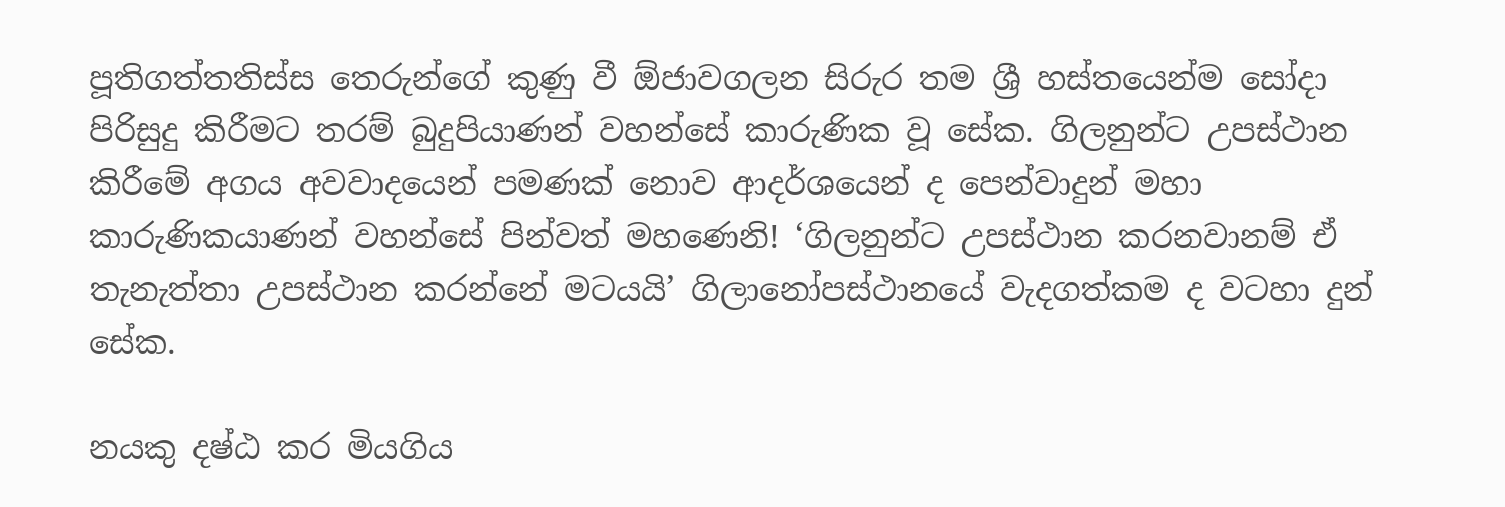පූතිගත්තතිස්ස තෙරුන්ගේ කුණු වී ඕජාවගලන සිරුර තම ශ්‍රී හස්තයෙන්ම සෝදා පිරිසුදු කිරීමට තරම් බුදුපියාණන් වහන්සේ කාරුණික වූ සේක. ගිලනුන්ට උපස්ථාන කිරීමේ අගය අවවාදයෙන් පමණක් නොව ආදර්ශයෙන් ද පෙන්වාදුන් මහා කාරුණිකයාණන් වහන්සේ පින්වත් මහණෙනි! ‘ගිලනුන්ට උපස්ථාන කරනවානම් ඒ තැනැත්තා උපස්ථාන කරන්නේ මටයයි’ ගිලානෝපස්ථානයේ වැදගත්කම ද වටහා දුන් සේක.

නයකු දෂ්ඨ කර මියගිය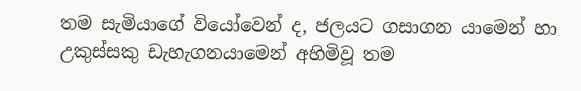තම සැමියාගේ වියෝවෙන් ද, ජලයට ගසාගන යාමෙන් හා උකුස්සකු ඩැහැගනයාමෙන් අහිමිවූ තම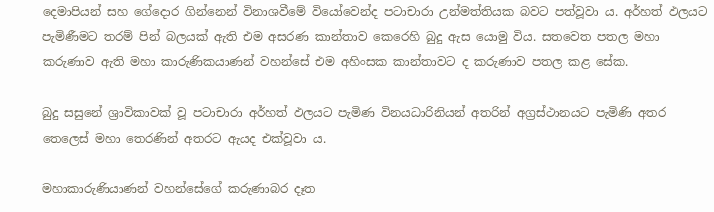දෙමාපියන් සහ ගේදොර ගින්නෙන් විනාශවීමේ වියෝවෙන්ද පටාචාරා උන්මත්තියක බවට පත්වූවා ය. අර්හත් ඵලයට පැමිණීමට තරම් පින් බලයක් ඇති එම අසරණ කාන්තාව කෙරෙහි බුදු ඇස යොමු විය. සතවෙත පතල මහා කරුණාව ඇති මහා කාරුණිකයාණන් වහන්සේ එම අහිංසක කාන්තාවට ද කරුණාව පතල කළ සේක.

බුදු සසුනේ ශ්‍රාවිකාවක් වූ පටාචාරා අර්හත් ඵලයට පැමිණ විනයධාරිනියන් අතරින් අග්‍රස්ථානයට පැමිණි අතර තෙලෙස් මහා තෙරණින් අතරට ඇයද එක්වූවා ය.

මහාකාරුණියාණන් වහන්සේගේ කරුණාබර දෑත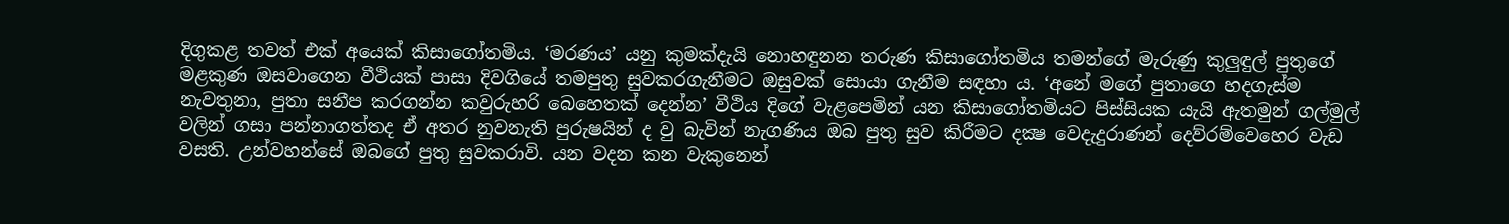දිගුකළ තවත් එක් අයෙක් කිසාගෝතමිය. ‘මරණය’ යනු කුමක්දැයි නොහඳුනන තරුණ කිසාගෝතමිය තමන්ගේ මැරුණු කුලුඳුල් පුතුගේ මළකුණ ඔසවාගෙන වීථියක් පාසා දිවගියේ තමපුතු සුවකරගැනීමට ඔසුවක් සොයා ගැනීම සඳහා ය. ‘අනේ මගේ පුතාගෙ හදගැස්ම නැවතුනා, පුතා සනීප කරගන්න කවුරුහරි බෙහෙතක් දෙන්න’ වීථිය දිගේ වැළපෙමින් යන කිසාගෝතමියට පිස්සියක යැයි ඇතමුන් ගල්මුල් වලින් ගසා පන්නාගත්තද ඒ අතර නුවනැති පුරුෂයින් ද වු බැවින් නැගණිය ඔබ පුතු සුව කිරීමට දක්‍ෂ වෙදැදුරාණන් දෙව්රම්වෙහෙර වැඩ වසති. උන්වහන්සේ ඔබගේ පුතු සුවකරාවි. යන වදන කන වැකුනෙන්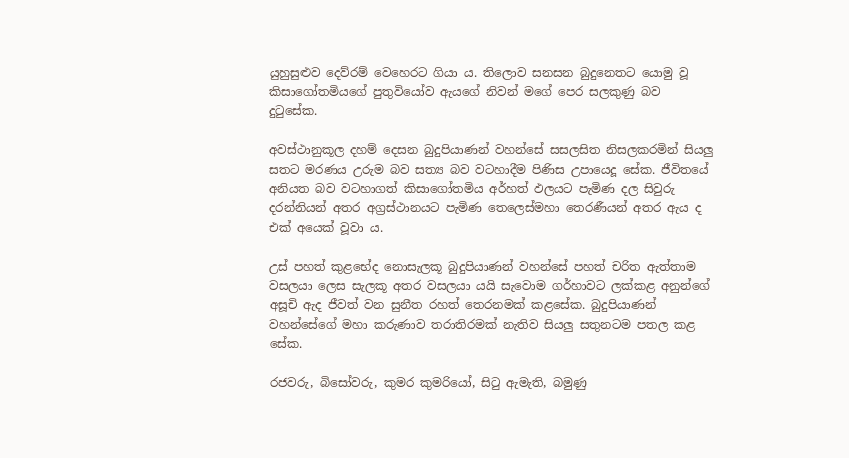යුහුසුළුව දෙව්රම් වෙහෙරට ගියා ය. තිලොව සනසන බුදුනෙතට යොමු වූ කිසාගෝතමියගේ පුතුවියෝව ඇයගේ නිවන් මගේ පෙර සලකුණු බව දුටුසේක.

අවස්ථානුකූල දහම් දෙසන බුදුපියාණන් වහන්සේ සසලසිත නිසලකරමින් සියලු සතට මරණය උරුම බව සත්‍ය බව වටහාදීම පිණිස උපායෙදූ සේක. ජීවිතයේ අනියත බව වටහාගත් කිසාගෝතමිය අර්හත් ඵලයට පැමිණ දල සිවුරු දරන්නියන් අතර අග්‍රස්ථානයට පැමිණ තෙලෙස්මහා තෙරණීයන් අතර ඇය ද එක් අයෙක් වූවා ය.

උස් පහත් කුළභේද නොසැලකූ බුදුපියාණන් වහන්සේ පහත් චරිත ඇත්තාම වසලයා ලෙස සැලකූ අතර වසලයා යයි සැවොම ගර්හාවට ලක්කළ අනුන්ගේ අසූචි ඇද ජීවත් වන සුනීත රහත් තෙරනමක් කළසේක. බුදුපියාණන් වහන්සේගේ මහා කරුණාව තරාතිරමක් නැතිව සියලු සතුනටම පතල කළ සේක.

රජවරු, බිසෝවරු, කුමර කුමරියෝ, සිටු ඇමැති, බමුණු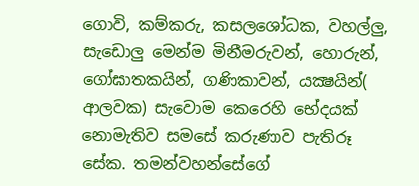ගොවි, කම්කරු, කසලශෝධක, වහල්ලු, සැඩොලු මෙන්ම මිනීමරුවන්, හොරුන්, ගෝඝාතකයින්, ගණිකාවන්, යක්‍ෂයින්( ආලවක) සැවොම කෙරෙහි භේදයක් නොමැතිව සමසේ කරුණාව පැතිරූ සේක. තමන්වහන්සේගේ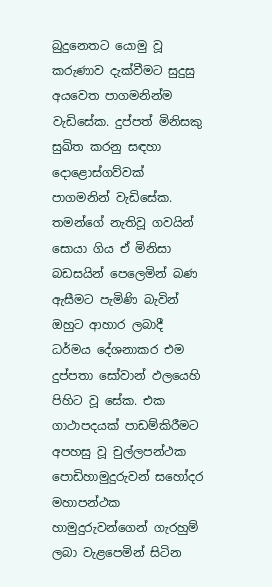බුදුනෙතට යොමු වූ කරුණාව දැක්වීමට සුදුසු අයවෙත පාගමනින්ම වැඩිසේක. දුප්පත් මිනිසකු සුඛිත කරනු සඳහා දොළොස්ගව්වක් පාගමනින් වැඩිසේක. තමන්ගේ නැතිවූ ගවයින් සොයා ගිය ඒ මිනිසා බඩසයින් පෙලෙමින් බණ ඇසීමට පැමිණි බැවින් ඔහුට ආහාර ලබාදී ධර්මය දේශනාකර එම දුප්පතා සෝවාන් ඵලයෙහි පිහිට වූ සේක. එක ගාථාපදයක් පාඩම්කිරීමට අපහසු වූ චුල්ලපන්ථක පොඩිහාමුදුරුවන් සහෝදර මහාපන්ථක හාමුදුරුවන්ගෙන් ගැරහුම් ලබා වැළපෙමින් සිටින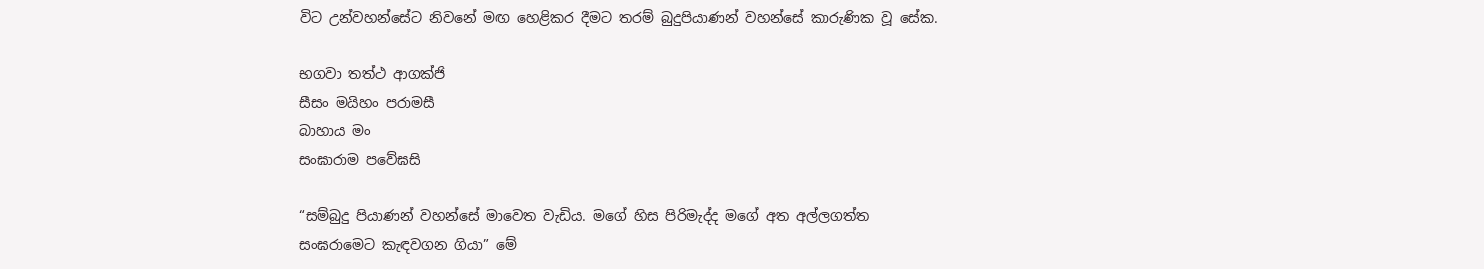විට උන්වහන්සේට නිවනේ මඟ හෙළිකර දීමට තරම් බුදුපියාණන් වහන්සේ කාරුණික වූ සේක.

භගවා තත්ථ ආගක්‍ජි
සීසං මයිහං පරාමසී
බාහාය මං
සංඝාරාම පවේඝසි

“සම්බුදු පියාණන් වහන්සේ මාවෙත වැඩිය. මගේ හිස පිරිමැද්ද මගේ අත අල්ලගත්ත සංඝරාමෙට කැඳවගන ගියා” මේ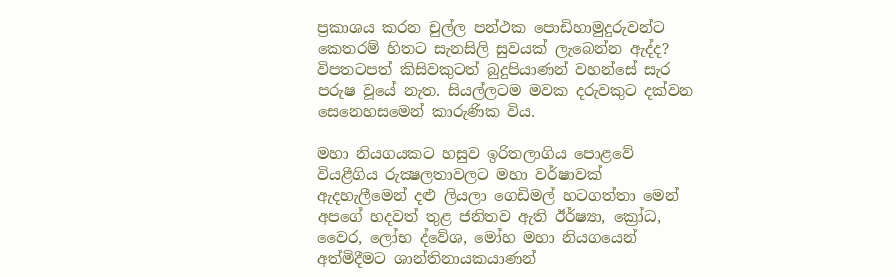ප්‍රකාශය කරන චුල්ල පන්ථක පොඩිහාමුදුරුවන්ට කෙතරම් හිතට සැනසිලි සුවයක් ලැබෙන්න ඇද්ද? විපතටපත් කිසිවකුටත් බුදුපියාණන් වහන්සේ සැර පරුෂ වූයේ නැත. සියල්ලටම මවක දරුවකුට දක්වන සෙනෙහසමෙන් කාරුණික විය.

මහා නියගයකට හසුව ඉරිතලාගිය පොළවේ වියළීගිය රුක්‍ෂලතාවලට මහා වර්ෂාවක් ඇදහැලීමෙන් දළු ලියලා ගෙඩිමල් හටගත්තා මෙන් අපගේ හදවත් තුළ ජනිතව ඇති ඊර්ෂ්‍යා, ක්‍රෝධ, වෛර, ලෝභ ද්වේශ, මෝහ මහා නියගයෙන් අත්මිදීමට ශාන්තිනායකයාණන්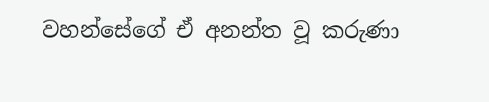වහන්සේගේ ඒ අනන්ත වූ කරුණා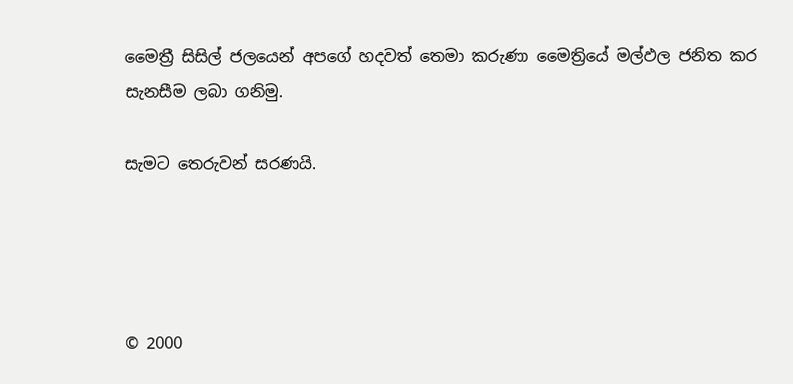මෛත්‍රී සිසිල් ජලයෙන් අපගේ හදවත් තෙමා කරුණා මෛත්‍රියේ මල්ඵල ජනිත කර සැනසීම ලබා ගනිමු.

සැමට තෙරුවන් සරණයි.




© 2000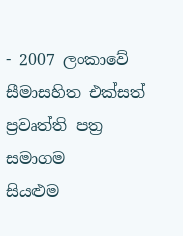- 2007 ලංකාවේ සීමාසහිත එක්සත් ප්‍රවෘත්ති පත්‍ර සමාගම
සියළුම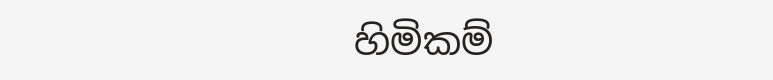හිමිකම්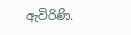ඇවිරිණි.